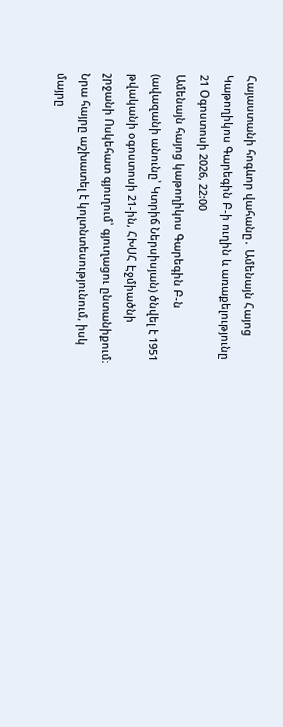Հայաստանի հոգևոր վահանը․ Ամենայն Հայոց Կաթողիկոս Գարեգին Բ-ի ուղին և առաքելությունը
21 Օգոստոսի 2026, 22:00
Ամենայն հայոց կաթողիկոս Գարեգին Բ-ն (ավազանի անունը՝ Կտրիճ Ներսիսյան) ծնվել է 1951 թվականի օգոստոսի 21-ին, ՀԽՍՀ Էջմիածնի շրջանի Ոսկեհատ գյուղում՝ գյուղացու ընտանիքում։ Նրա հայրը աշխատել է կոլտնտեսությունում, իսկ մայրը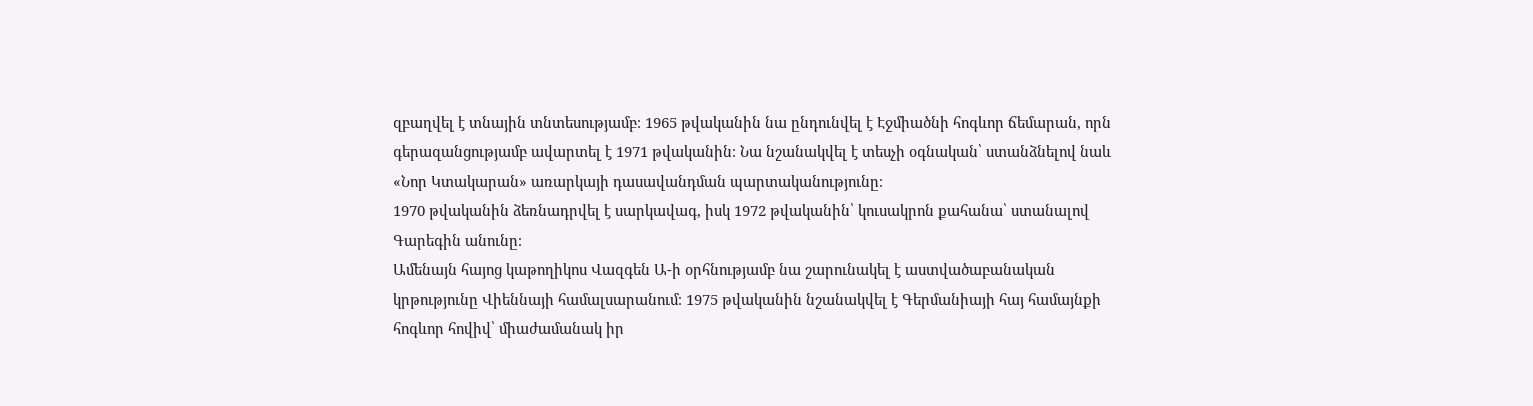զբաղվել է տնային տնտեսությամբ։ 1965 թվականին նա ընդունվել է Էջմիածնի հոգևոր ճեմարան, որն գերազանցությամբ ավարտել է 1971 թվականին։ Նա նշանակվել է տեսչի օգնական՝ ստանձնելով նաև «Նոր Կտակարան» առարկայի դասավանդման պարտականությունը։
1970 թվականին ձեռնադրվել է սարկավագ, իսկ 1972 թվականին՝ կուսակրոն քահանա՝ ստանալով Գարեգին անունը։
Ամենայն հայոց կաթողիկոս Վազգեն Ա-ի օրհնությամբ նա շարունակել է աստվածաբանական կրթությունը Վիեննայի համալսարանում։ 1975 թվականին նշանակվել է Գերմանիայի հայ համայնքի հոգևոր հովիվ՝ միաժամանակ իր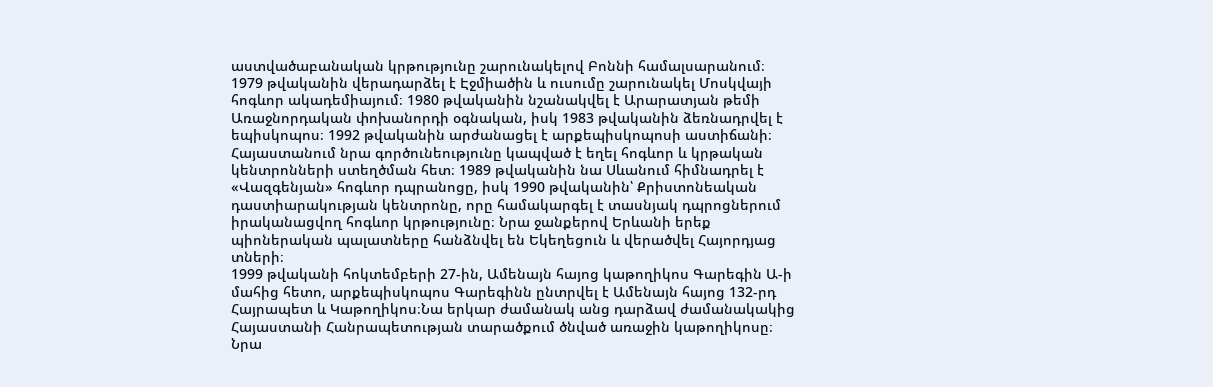աստվածաբանական կրթությունը շարունակելով Բոննի համալսարանում։
1979 թվականին վերադարձել է Էջմիածին և ուսումը շարունակել Մոսկվայի հոգևոր ակադեմիայում։ 1980 թվականին նշանակվել է Արարատյան թեմի Առաջնորդական փոխանորդի օգնական, իսկ 1983 թվականին ձեռնադրվել է եպիսկոպոս։ 1992 թվականին արժանացել է արքեպիսկոպոսի աստիճանի։
Հայաստանում նրա գործունեությունը կապված է եղել հոգևոր և կրթական կենտրոնների ստեղծման հետ։ 1989 թվականին նա Սևանում հիմնադրել է «Վազգենյան» հոգևոր դպրանոցը, իսկ 1990 թվականին՝ Քրիստոնեական դաստիարակության կենտրոնը, որը համակարգել է տասնյակ դպրոցներում իրականացվող հոգևոր կրթությունը։ Նրա ջանքերով Երևանի երեք պիոներական պալատները հանձնվել են Եկեղեցուն և վերածվել Հայորդյաց տների։
1999 թվականի հոկտեմբերի 27-ին, Ամենայն հայոց կաթողիկոս Գարեգին Ա-ի մահից հետո, արքեպիսկոպոս Գարեգինն ընտրվել է Ամենայն հայոց 132-րդ Հայրապետ և Կաթողիկոս։Նա երկար ժամանակ անց դարձավ ժամանակակից Հայաստանի Հանրապետության տարածքում ծնված առաջին կաթողիկոսը։ Նրա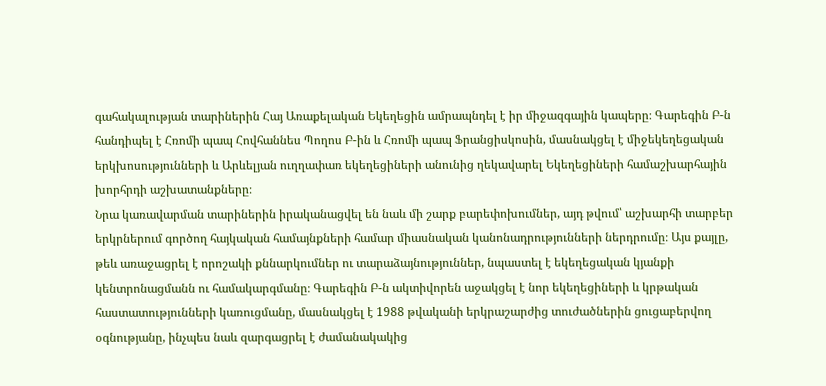գահակալության տարիներին Հայ Առաքելական Եկեղեցին ամրապնդել է իր միջազգային կապերը։ Գարեգին Բ-ն հանդիպել է Հռոմի պապ Հովհաննես Պողոս Բ-ին և Հռոմի պապ Ֆրանցիսկոսին, մասնակցել է միջեկեղեցական երկխոսությունների և Արևելյան ուղղափառ եկեղեցիների անունից ղեկավարել Եկեղեցիների համաշխարհային խորհրդի աշխատանքները։
Նրա կառավարման տարիներին իրականացվել են նաև մի շարք բարեփոխումներ, այդ թվում՝ աշխարհի տարբեր երկրներում գործող հայկական համայնքների համար միասնական կանոնադրությունների ներդրումը։ Այս քայլը, թեև առաջացրել է որոշակի քննարկումներ ու տարաձայնություններ, նպաստել է եկեղեցական կյանքի կենտրոնացմանն ու համակարգմանը։ Գարեգին Բ-ն ակտիվորեն աջակցել է նոր եկեղեցիների և կրթական հաստատությունների կառուցմանը, մասնակցել է 1988 թվականի երկրաշարժից տուժածներին ցուցաբերվող օգնությանը, ինչպես նաև զարգացրել է ժամանակակից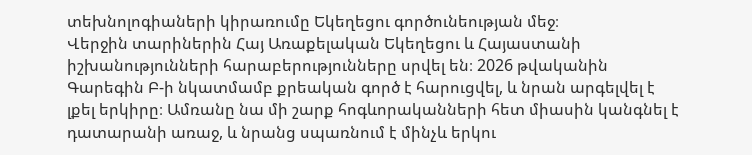տեխնոլոգիաների կիրառումը Եկեղեցու գործունեության մեջ։
Վերջին տարիներին Հայ Առաքելական Եկեղեցու և Հայաստանի իշխանությունների հարաբերությունները սրվել են։ 2026 թվականին Գարեգին Բ-ի նկատմամբ քրեական գործ է հարուցվել, և նրան արգելվել է լքել երկիրը։ Ամռանը նա մի շարք հոգևորականների հետ միասին կանգնել է դատարանի առաջ, և նրանց սպառնում է մինչև երկու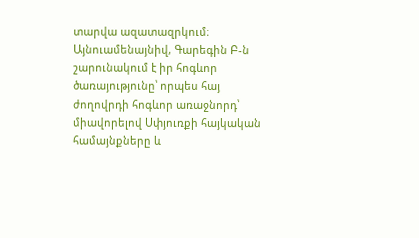տարվա ազատազրկում։
Այնուամենայնիվ, Գարեգին Բ-ն շարունակում է իր հոգևոր ծառայությունը՝ որպես հայ ժողովրդի հոգևոր առաջնորդ՝ միավորելով Սփյուռքի հայկական համայնքները և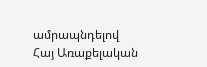ամրապնդելով Հայ Առաքելական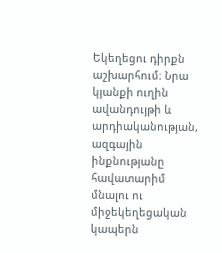Եկեղեցու դիրքն աշխարհում։ Նրա կյանքի ուղին ավանդույթի և արդիականության, ազգային ինքնությանը հավատարիմ մնալու ու միջեկեղեցական կապերն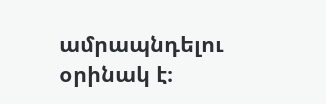ամրապնդելու օրինակ է։